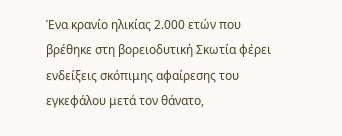Ένα κρανίο ηλικίας 2.000 ετών που βρέθηκε στη βορειοδυτική Σκωτία φέρει ενδείξεις σκόπιμης αφαίρεσης του εγκεφάλου μετά τον θάνατο,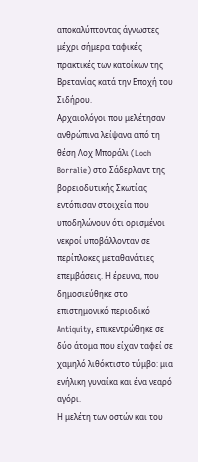αποκαλύπτοντας άγνωστες μέχρι σήμερα ταφικές πρακτικές των κατοίκων της Βρετανίας κατά την Εποχή του Σιδήρου.
Αρχαιολόγοι που μελέτησαν ανθρώπινα λείψανα από τη θέση Λοχ Μποράλι (Loch Borralie) στο Σάδερλαντ της βορειοδυτικής Σκωτίας εντόπισαν στοιχεία που υποδηλώνουν ότι ορισμένοι νεκροί υποβάλλονταν σε περίπλοκες μεταθανάτιες επεμβάσεις. Η έρευνα, που δημοσιεύθηκε στο επιστημονικό περιοδικό Antiquity, επικεντρώθηκε σε δύο άτομα που είχαν ταφεί σε χαμηλό λιθόκτιστο τύμβο: μια ενήλικη γυναίκα και ένα νεαρό αγόρι.
Η μελέτη των οστών και του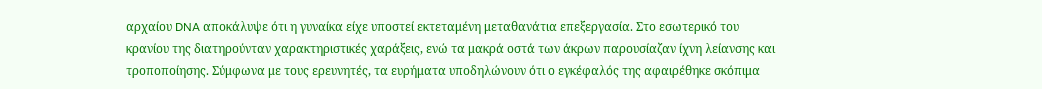αρχαίου DNA αποκάλυψε ότι η γυναίκα είχε υποστεί εκτεταμένη μεταθανάτια επεξεργασία. Στο εσωτερικό του κρανίου της διατηρούνταν χαρακτηριστικές χαράξεις, ενώ τα μακρά οστά των άκρων παρουσίαζαν ίχνη λείανσης και τροποποίησης. Σύμφωνα με τους ερευνητές, τα ευρήματα υποδηλώνουν ότι ο εγκέφαλός της αφαιρέθηκε σκόπιμα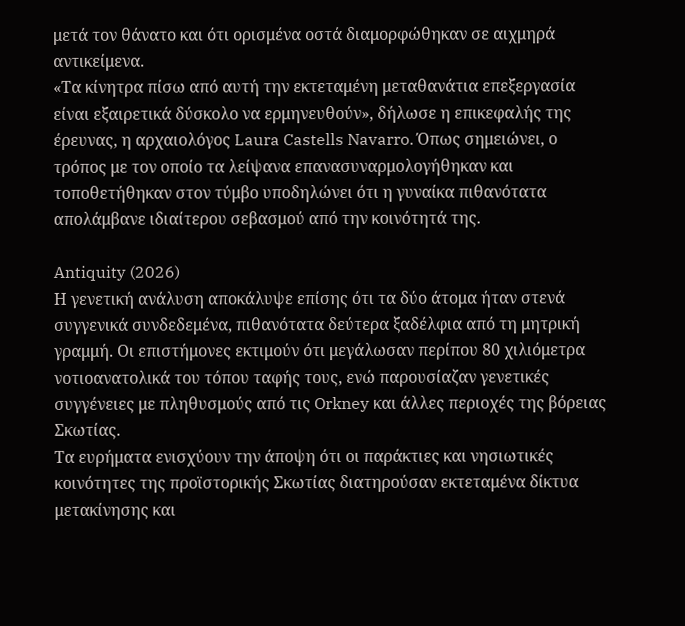μετά τον θάνατο και ότι ορισμένα οστά διαμορφώθηκαν σε αιχμηρά αντικείμενα.
«Τα κίνητρα πίσω από αυτή την εκτεταμένη μεταθανάτια επεξεργασία είναι εξαιρετικά δύσκολο να ερμηνευθούν», δήλωσε η επικεφαλής της έρευνας, η αρχαιολόγος Laura Castells Navarro. Όπως σημειώνει, ο τρόπος με τον οποίο τα λείψανα επανασυναρμολογήθηκαν και τοποθετήθηκαν στον τύμβο υποδηλώνει ότι η γυναίκα πιθανότατα απολάμβανε ιδιαίτερου σεβασμού από την κοινότητά της.

Antiquity (2026)
Η γενετική ανάλυση αποκάλυψε επίσης ότι τα δύο άτομα ήταν στενά συγγενικά συνδεδεμένα, πιθανότατα δεύτερα ξαδέλφια από τη μητρική γραμμή. Οι επιστήμονες εκτιμούν ότι μεγάλωσαν περίπου 80 χιλιόμετρα νοτιοανατολικά του τόπου ταφής τους, ενώ παρουσίαζαν γενετικές συγγένειες με πληθυσμούς από τις Orkney και άλλες περιοχές της βόρειας Σκωτίας.
Τα ευρήματα ενισχύουν την άποψη ότι οι παράκτιες και νησιωτικές κοινότητες της προϊστορικής Σκωτίας διατηρούσαν εκτεταμένα δίκτυα μετακίνησης και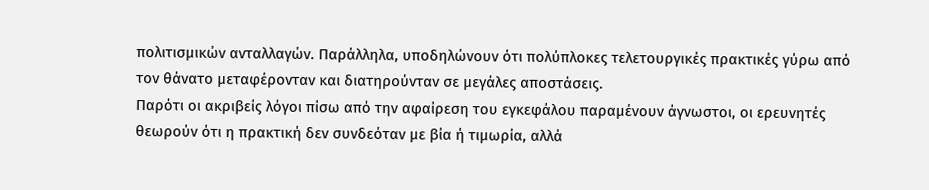πολιτισμικών ανταλλαγών. Παράλληλα, υποδηλώνουν ότι πολύπλοκες τελετουργικές πρακτικές γύρω από τον θάνατο μεταφέρονταν και διατηρούνταν σε μεγάλες αποστάσεις.
Παρότι οι ακριβείς λόγοι πίσω από την αφαίρεση του εγκεφάλου παραμένουν άγνωστοι, οι ερευνητές θεωρούν ότι η πρακτική δεν συνδεόταν με βία ή τιμωρία, αλλά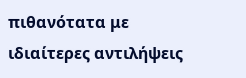πιθανότατα με ιδιαίτερες αντιλήψεις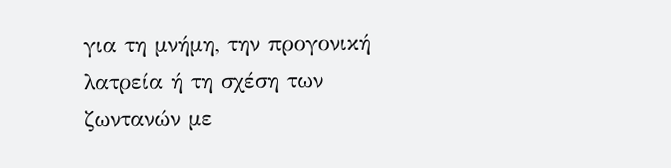για τη μνήμη, την προγονική λατρεία ή τη σχέση των ζωντανών με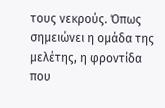τους νεκρούς. Όπως σημειώνει η ομάδα της μελέτης, η φροντίδα που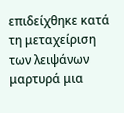επιδείχθηκε κατά τη μεταχείριση των λειψάνων μαρτυρά μια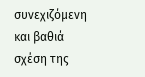συνεχιζόμενη και βαθιά σχέση της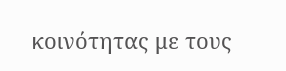κοινότητας με τους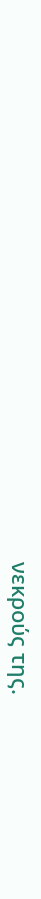νεκρούς της.